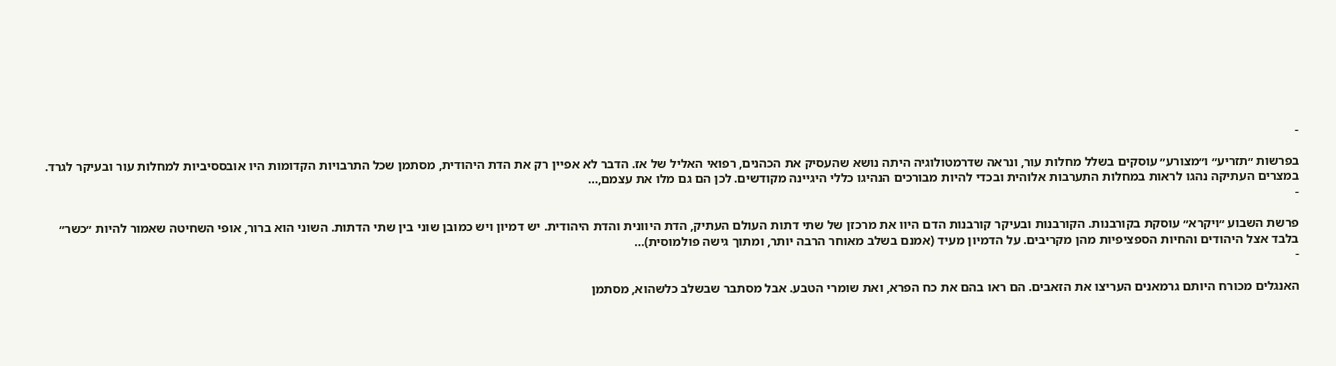-

בפרשות ״תזריע״ ו״מצורע״ עוסקים בשלל מחלות עור, ונראה שדרמטולוגיה היתה נושא שהעסיק את הכהנים, רפואי האליל של אז. הדבר לא אפיין רק את הדת היהודית, מסתמן שכל התרבויות הקדומות היו אובססיביות למחלות עור ובעיקר לגרד. במצרים העתיקה נהגו לראות במחלות התערבות אלוהית ובכדי להיות מבורכים הנהיגו כללי היגיינה מקודשים. לכן הם גם מלו את עצמם,…
-

פרשת השבוע ״ויקרא״ עוסקת בקורבנות. הקורבנות ובעיקר קורבנות הדם היוו את מרכזן של שתי דתות העולם העתיק, הדת היוונית והדת היהודית. יש דמיון ויש כמובן שוני בין שתי הדתות. השוני הוא ברור, אופי השחיטה שאמור להיות ״כשר״ בלבד אצל היהודים והחיות הספציפיות מהן מקריבים. על הדמיון מעיד (אמנם בשלב מאוחר הרבה יותר, ומתוך גישה פולמוסית)…
-

האנגלים מכורח היותם גרמאנים העריצו את הזאבים. הם ראו בהם את כח הפרא, ואת שומרי הטבע. אבל מסתבר שבשלב כלשהוא, מסתמן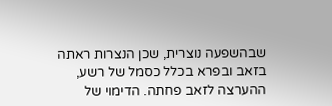שבהשפעה נוצרית, שכן הנצרות ראתה בזאב ובפרא בכלל כסמל של רשע, ההערצה לזאב פחתה. הדימוי של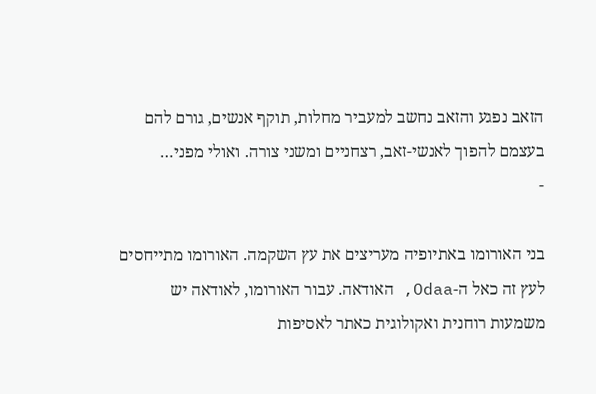הזאב נפגע והזאב נחשב למעביר מחלות, תוקף אנשים, גורם להם בעצמם להפוך לאנשי-זאב, רצחניים ומשני צורה. ואולי מפני…
-

בני האורומו באתיופיה מעריצים את עץ השקמה. האורומו מתייחסים לעץ זה כאל ה-Odaa, האודאה. עבור האורומו, לאודאה יש משמעות רוחנית ואקולוגית כאתר לאסיפות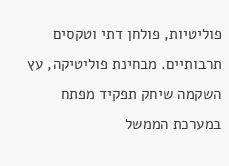פוליטיות, פולחן דתי וטקסים תרבותיים. מבחינת פוליטיקה, עץ השקמה שיחק תפקיד מפתח במערכת הממשל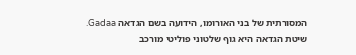המסורתית של בני האורומו, הידועה בשם הגדאה Gadaa. שיטת הגדאה היא גוף שלטוני פוליטי מורכב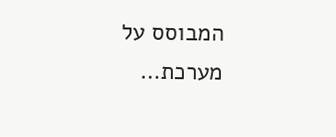המבוסס על מערכת…